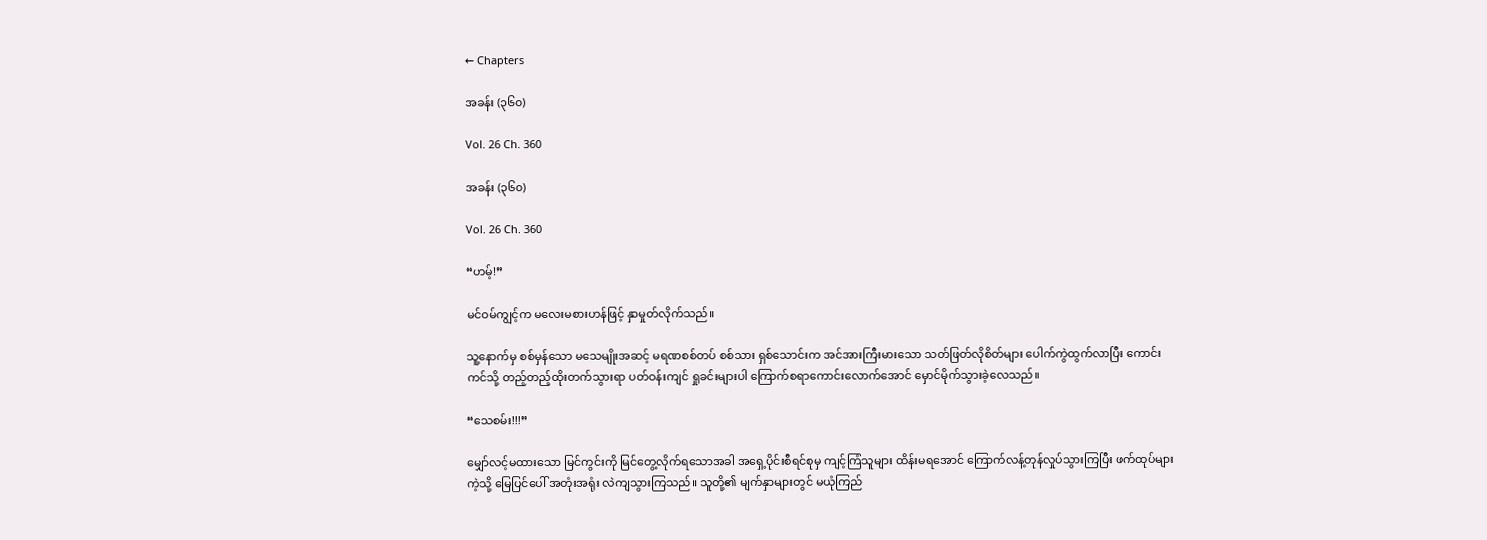← Chapters

အခန်း (၃၆၀)

Vol. 26 Ch. 360

အခန်း (၃၆၀)

Vol. 26 Ch. 360

“ဟမ့်!”

မင်ဝမ်ကျွင့်က မလေးမစားဟန်ဖြင့် နှာမှုတ်လိုက်သည်။

သူ့နောက်မှ စစ်မှန်သော မသေမျိုးအဆင့် မရဏစစ်တပ် စစ်သား ရှစ်သောင်းက အင်အားကြီးမားသော သတ်ဖြတ်လိုစိတ်များ ပေါက်ကွဲထွက်လာပြီး ကောင်းကင်သို့ တည့်တည့်ထိုးတက်သွားရာ ပတ်ဝန်းကျင် ရှုခင်းများပါ ကြောက်စရာကောင်းလောက်အောင် မှောင်မိုက်သွားခဲ့လေသည်။

“သေစမ်း!!!”

မျှော်လင့်မထားသော မြင်ကွင်းကို မြင်တွေ့လိုက်ရသောအခါ အရှေ့ပိုင်းစီရင်စုမှ ကျင့်ကြံသူများ ထိန်းမရအောင် ကြောက်လန့်တုန်လှုပ်သွားကြပြီး ဖက်ထုပ်များကဲ့သို့ မြေပြင်ပေါ် အတုံးအရုံး လဲကျသွားကြသည်။ သူတို့၏ မျက်နှာများတွင် မယုံကြည်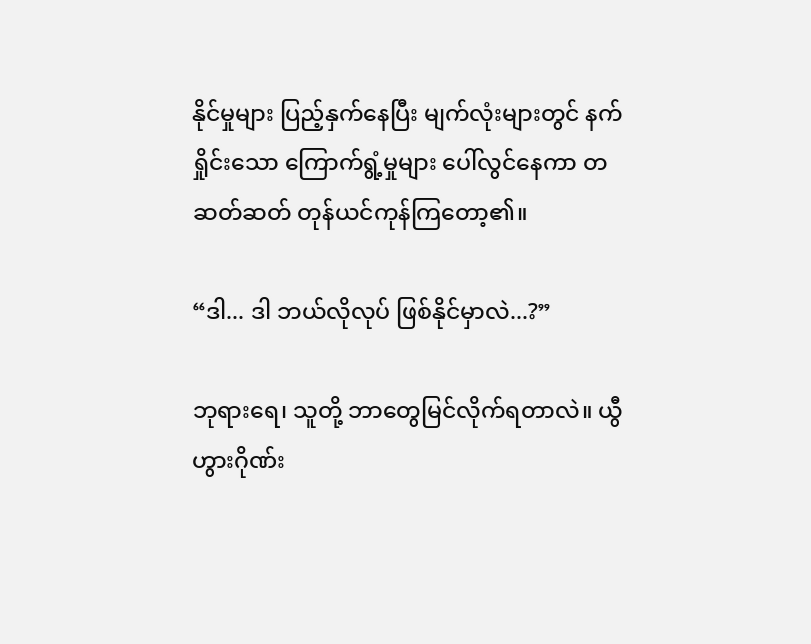နိုင်မှုများ ပြည့်နှက်နေပြီး မျက်လုံးများတွင် နက်ရှိုင်းသော ကြောက်ရွံ့မှုများ ပေါ်လွင်နေကာ တဆတ်ဆတ် တုန်ယင်ကုန်ကြတော့၏။

“ဒါ... ဒါ ဘယ်လိုလုပ် ဖြစ်နိုင်မှာလဲ...?”

ဘုရားရေ၊ သူတို့ ဘာတွေမြင်လိုက်ရတာလဲ။ ယွီဟွားဂိုဏ်း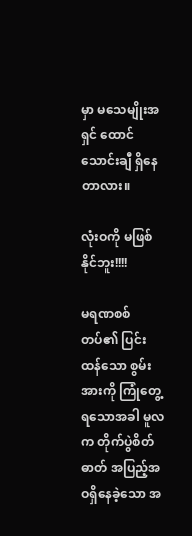မှာ မသေမျိုးအရှင် ထောင်သောင်းချီ ရှိနေတာလား။

လုံးဝကို မဖြစ်နိုင်ဘူး!!!!

မရဏစစ်တပ်၏ ပြင်းထန်သော စွမ်းအားကို ကြုံတွေ့ရသောအခါ မူလက တိုက်ပွဲစိတ်ဓာတ် အပြည့်အဝရှိနေခဲ့သော အ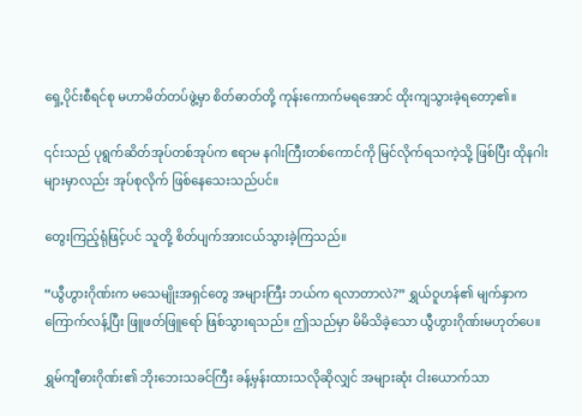ရှေ့ပိုင်းစီရင်စု မဟာမိတ်တပ်ဖွဲ့မှာ စိတ်ဓာတ်တို့ ကုန်းကောက်မရအောင် ထိုးကျသွားခဲ့ရတော့၏။

၎င်းသည် ပုရွက်ဆိတ်အုပ်တစ်အုပ်က ဧရာမ နဂါးကြီးတစ်ကောင်ကို မြင်လိုက်ရသကဲ့သို့ ဖြစ်ပြီး ထိုနဂါးများမှာလည်း အုပ်စုလိုက် ဖြစ်နေသေးသည်ပင်။

တွေးကြည့်ရုံဖြင့်ပင် သူတို့ စိတ်ပျက်အားငယ်သွားခဲ့ကြသည်။

“ယွီဟွားဂိုဏ်းက မသေမျိုးအရှင်တွေ အများကြီး ဘယ်က ရလာတာလဲ?” ရွှယ်ဝူဟန်၏ မျက်နှာက ကြောက်လန့်ပြီး ဖြူဖတ်ဖြူရော် ဖြစ်သွားရသည်။ ဤသည်မှာ မိမိသိခဲ့သော ယွီဟွားဂိုဏ်းမဟုတ်ပေ။

ရွှမ်ကျီဓားဂိုဏ်း၏ ဘိုးဘေးသခင်ကြီး ခန့်မှန်းထားသလိုဆိုလျှင် အများဆုံး ငါးယောက်သာ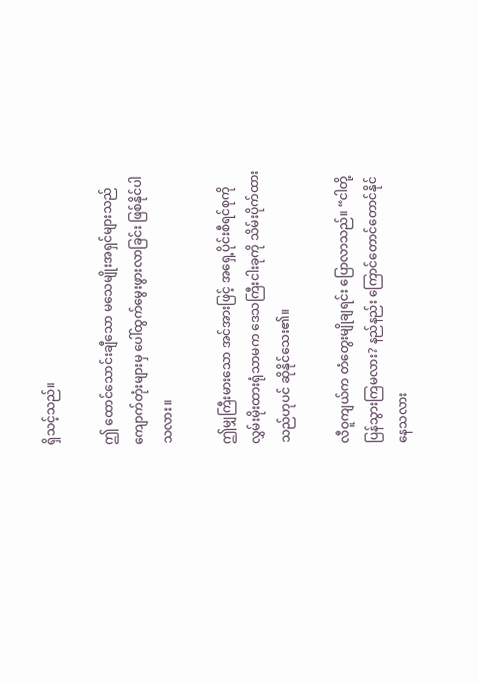ရှိသင့်သည်။

ဤ ထောင်သောင်းချီသော မသေမျိုးအရှင်များသည် ကျောက်တုံးများမှ ပေါ်ထွက်မွေးဖွားလာခြင်း ဖြစ်နိုင်ပါသလား။

ဤမျှကြီးမားသော အင်အားဖြင့် အရှေ့ပိုင်းစီရင်စုကို လွှမ်းမိုးထားရုံသာမက ဒေသကြီးငါးခုကို သိမ်းပိုက်ထားသည်ဟုပင် ဆိုနိုင်သေး၏။

လီဝူကျယ်က တံတွေးမျိုချရင်း ပြောလာသည်။ “ငါတို့ ပြန်သွားကြမလား? နည်နည်း ကြောင်တောင်တောင်နိုင်နေသလား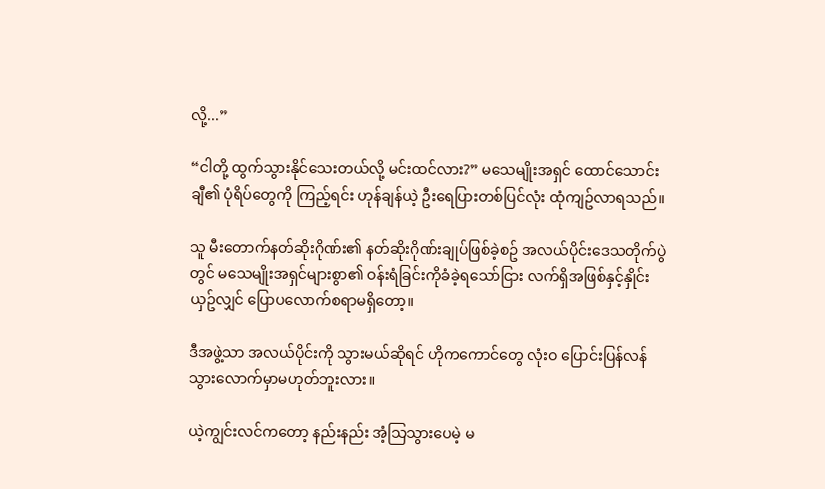လို့...”

“ငါတို့ ထွက်သွားနိုင်သေးတယ်လို့ မင်းထင်လား?” မသေမျိုးအရှင် ထောင်သောင်းချီ၏ ပုံရိပ်တွေကို ကြည့်ရင်း ဟုန်ချန်ယဲ့ ဦးရေပြားတစ်ပြင်လုံး ထုံကျဥ်လာရသည်။

သူ မီးတောက်နတ်ဆိုးဂိုဏ်း၏ နတ်ဆိုးဂိုဏ်းချုပ်ဖြစ်ခဲ့စဥ် အလယ်ပိုင်းဒေသတိုက်ပွဲတွင် မသေမျိုးအရှင်များစွာ၏ ဝန်းရံခြင်းကိုခံခဲ့ရသော်ငြား လက်ရှိအဖြစ်နှင့်နှိုင်းယှဥ်လျှင် ပြောပလောက်စရာမရှိတော့။

ဒီအဖွဲ့သာ အလယ်ပိုင်းကို သွားမယ်ဆိုရင် ဟိုကကောင်တွေ လုံးဝ ပြောင်းပြန်လန်သွားလောက်မှာမဟုတ်ဘူးလား။

ယဲ့ကျွင်းလင်ကတော့ နည်းနည်း အံ့သြသွားပေမဲ့ မ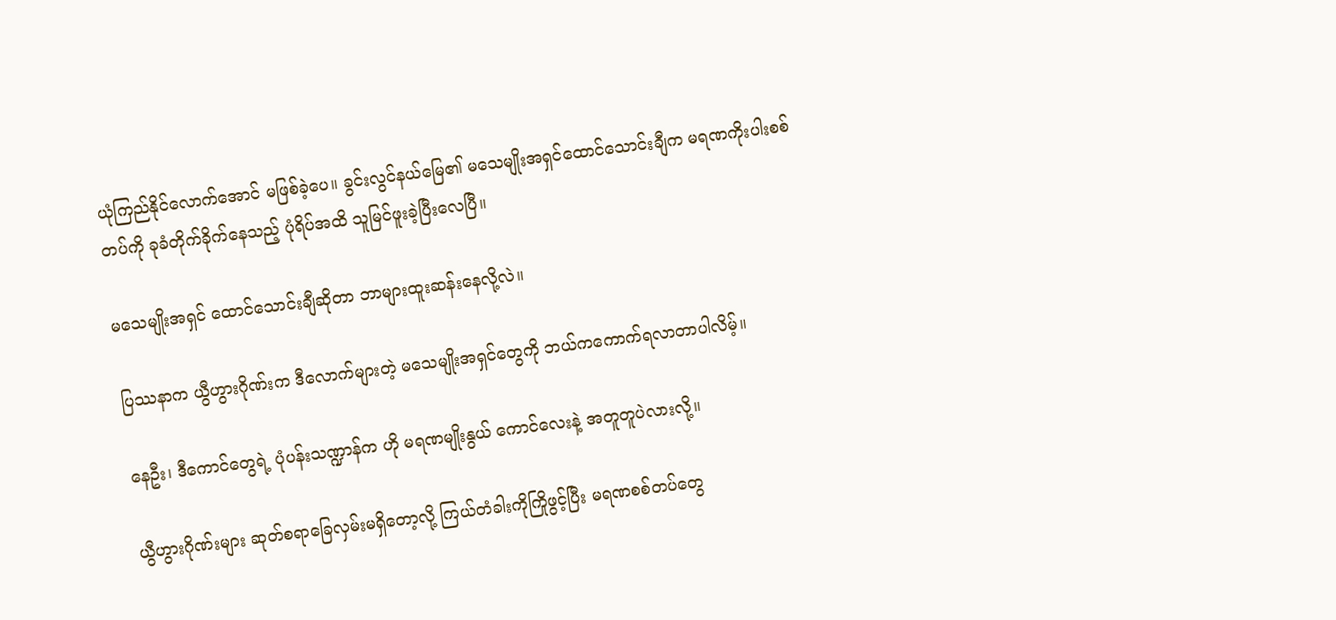ယုံကြည်နိုင်လောက်အောင် မဖြစ်ခဲ့ပေ။ ခွင်းလွင်နယ်မြေ၏ မသေမျိုးအရှင်ထောင်သောင်းချီက မရဏကိုးပါးစစ်တပ်ကို ခုခံတိုက်ခိုက်နေသည့် ပုံရိပ်အထိ သူမြင်ဖူးခဲ့ပြီးလေပြီ။

မသေမျိုးအရှင် ထောင်သောင်းချီဆိုတာ ဘာများထူးဆန်းနေလို့လဲ။

ပြဿနာက ယွီဟွားဂိုဏ်းက ဒီလောက်များတဲ့ မသေမျိုးအရှင်တွေကို ဘယ်ကကောက်ရလာတာပါလိမ့်။

နေဦး၊ ဒီကောင်တွေရဲ့ ပုံပန်းသဏ္ဍာန်က ဟို မရဏမျိုးနွယ် ကောင်လေးနဲ့ အတူတူပဲလားလို့။

ယွီဟွားဂိုဏ်းများ ဆုတ်စရာခြေလှမ်းမရှိတော့လို့ ကြယ်တံခါးကိုကြိုဖွင့်ပြီး မရဏစစ်တပ်တွေ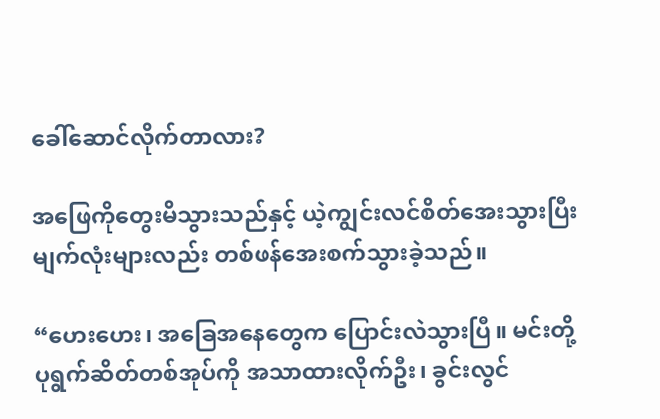ခေါ်ဆောင်လိုက်တာလား?

အဖြေကိုတွေးမိသွားသည်နှင့် ယဲ့ကျွင်းလင်စိတ်အေးသွားပြီး မျက်လုံးများလည်း တစ်ဖန်အေးစက်သွားခဲ့သည်။

“ဟေးဟေး၊ အခြေအနေတွေက ပြောင်းလဲသွားပြီ။ မင်းတို့ ပုရွက်ဆိတ်တစ်အုပ်ကို အသာထားလိုက်ဦး၊ ခွင်းလွင်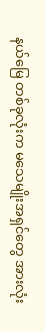နယ်မြေ တစ်ခုလုံးက မသေမျိုးအရှင်တွေ အားလုံး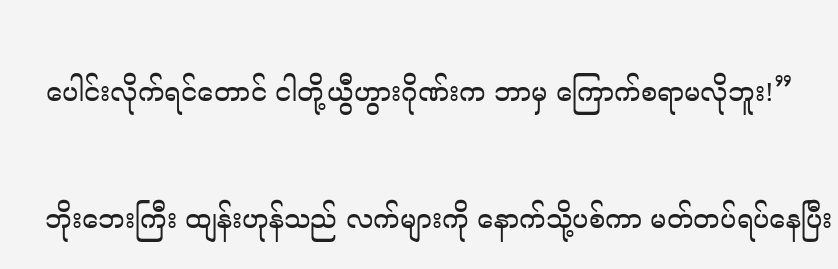ပေါင်းလိုက်ရင်တောင် ငါတို့ယွီဟွားဂိုဏ်းက ဘာမှ ကြောက်စရာမလိုဘူး!”

ဘိုးဘေးကြီး ထျန်းဟုန်သည် လက်များကို နောက်သို့ပစ်ကာ မတ်တပ်ရပ်နေပြီး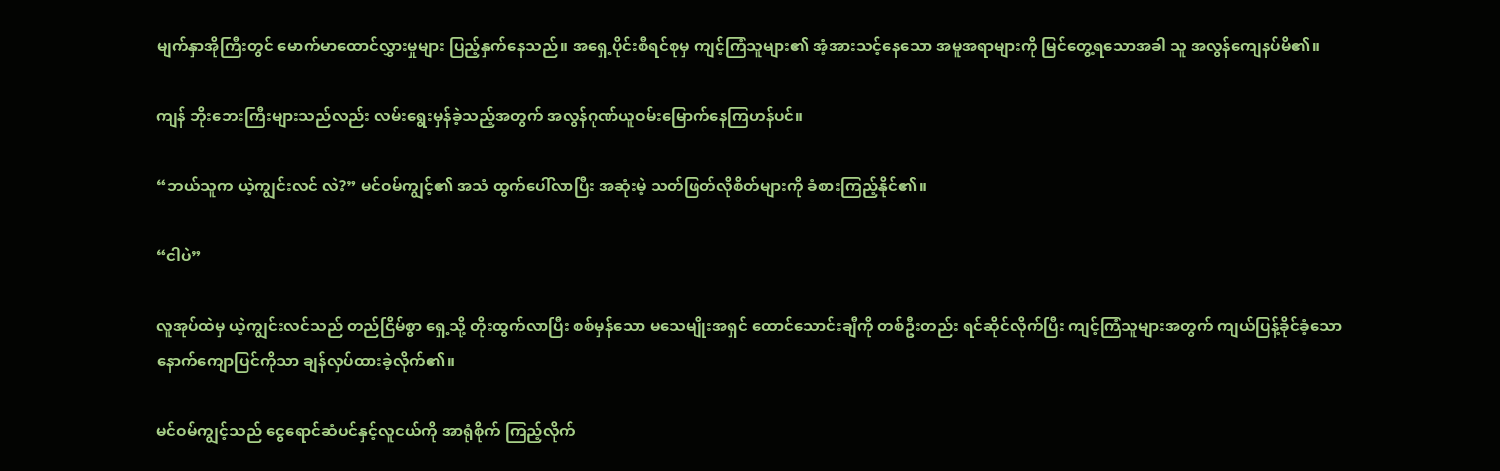မျက်နှာအိုကြီးတွင် မောက်မာထောင်လွှားမှုများ ပြည့်နှက်နေသည်။ အရှေ့ပိုင်းစီရင်စုမှ ကျင့်ကြံသူများ၏ အံ့အားသင့်နေသော အမူအရာများကို မြင်တွေ့ရသောအခါ သူ အလွန်ကျေနပ်မိ၏။

ကျန် ဘိုးဘေးကြီးများသည်လည်း လမ်းရွေးမှန်ခဲ့သည့်အတွက် အလွန်ဂုဏ်ယူဝမ်းမြောက်နေကြဟန်ပင်။

“ဘယ်သူက ယဲ့ကျွင်းလင် လဲ?” မင်ဝမ်ကျွင့်၏ အသံ ထွက်ပေါ်လာပြီး အဆုံးမဲ့ သတ်ဖြတ်လိုစိတ်များကို ခံစားကြည့်နိုင်၏။

“ငါပဲ”

လူအုပ်ထဲမှ ယဲ့ကျွင်းလင်သည် တည်ငြိမ်စွာ ရှေ့သို့ တိုးထွက်လာပြီး စစ်မှန်သော မသေမျိုးအရှင် ထောင်သောင်းချီကို တစ်ဦးတည်း ရင်ဆိုင်လိုက်ပြီး ကျင့်ကြံသူများအတွက် ကျယ်ပြန့်ခိုင်ခံ့သော နောက်ကျောပြင်ကိုသာ ချန်လှပ်ထားခဲ့လိုက်၏။

မင်ဝမ်ကျွင့်သည် ငွေရောင်ဆံပင်နှင့်လူငယ်ကို အာရုံစိုက် ကြည့်လိုက်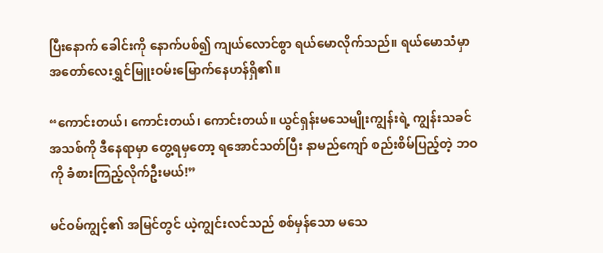ပြီးနောက် ခေါင်းကို နောက်ပစ်၍ ကျယ်လောင်စွာ ရယ်မောလိုက်သည်။ ရယ်မောသံမှာ အတော်လေးရွှင်မြူးဝမ်းမြောက်နေဟန်ရှိ၏။

“ကောင်းတယ်၊ ကောင်းတယ်၊ ကောင်းတယ်။ ယွင်ရှန်းမသေမျိုးကျွန်းရဲ့ ကျွန်းသခင်အသစ်ကို ဒီနေရာမှာ တွေ့ရမှတော့ ရအောင်သတ်ပြီး နာမည်ကျော် စည်းစိမ်ပြည့်တဲ့ ဘဝကို ခံစားကြည့်လိုက်ဦးမယ်!”

မင်ဝမ်ကျွင့်၏ အမြင်တွင် ယဲ့ကျွင်းလင်သည် စစ်မှန်သော မသေ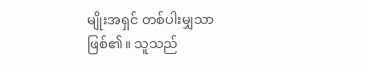မျိုးအရှင် တစ်ပါးမျှသာ ဖြစ်၏။ သူသည်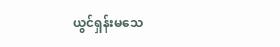ယွင်ရှန်းမသေ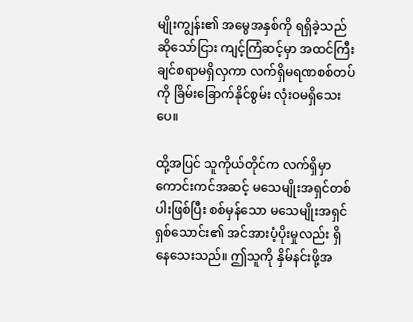မျိုးကျွန်း၏ အမွေအနှစ်ကို ရရှိခဲ့သည်ဆိုသော်ငြား ကျင့်ကြံဆင့်မှာ အထင်ကြီးချင်စရာမရှိလှကာ လက်ရှိမရဏစစ်တပ်ကို ခြိမ်းခြောက်နိုင်စွမ်း လုံးဝမရှိသေးပေ။

ထို့အပြင် သူကိုယ်တိုင်က လက်ရှိမှာ ကောင်းကင်အဆင့် မသေမျိုးအရှင်တစ်ပါးဖြစ်ပြီး စစ်မှန်သော မသေမျိုးအရှင် ရှစ်သောင်း၏ အင်အားပံ့ပိုးမှုလည်း ရှိနေသေးသည်။ ဤသူကို နှိမ်နင်းဖို့အ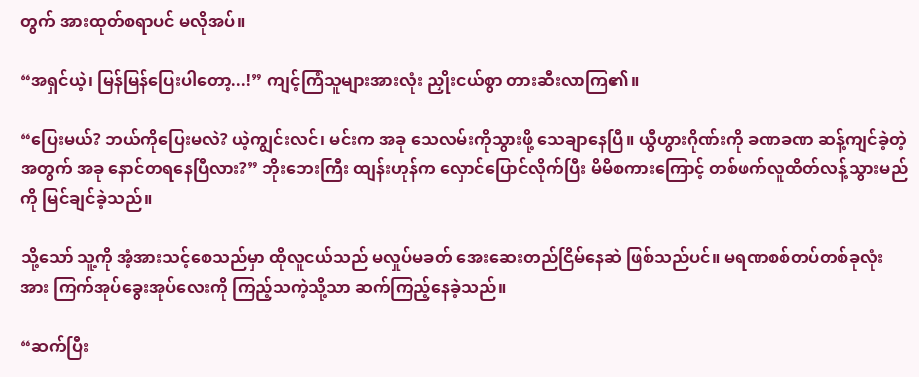တွက် အားထုတ်စရာပင် မလိုအပ်။

“အရှင်ယဲ့၊ မြန်မြန်ပြေးပါတော့...!” ကျင့်ကြံသူများအားလုံး ညှိုးငယ်စွာ တားဆီးလာကြ၏။

“ပြေးမယ်? ဘယ်ကိုပြေးမလဲ? ယဲ့ကျွင်းလင်၊ မင်းက အခု သေလမ်းကိုသွားဖို့ သေချာနေပြီ။ ယွီဟွားဂိုဏ်းကို ခဏခဏ ဆန့်ကျင်ခဲ့တဲ့အတွက် အခု နောင်တရနေပြီလား?” ဘိုးဘေးကြီး ထျန်းဟုန်က လှောင်ပြောင်လိုက်ပြီး မိမိစကားကြောင့် တစ်ဖက်လူထိတ်လန့်သွားမည်ကို မြင်ချင်ခဲ့သည်။

သို့သော် သူ့ကို အံ့အားသင့်စေသည်မှာ ထိုလူငယ်သည် မလှုပ်မခတ် အေးဆေးတည်ငြိမ်နေဆဲ ဖြစ်သည်ပင်။ မရဏစစ်တပ်တစ်ခုလုံးအား ကြက်အုပ်ခွေးအုပ်လေးကို ကြည့်သကဲ့သို့သာ ဆက်ကြည့်နေခဲ့သည်။

“ဆက်ပြီး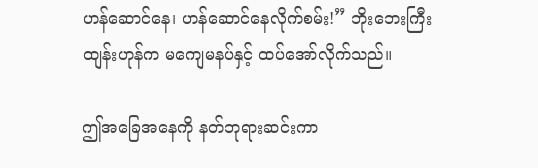ဟန်ဆောင်နေ၊ ဟန်ဆောင်နေလိုက်စမ်း!” ဘိုးဘေးကြီး ထျန်းဟုန်က မကျေမနပ်နှင့် ထပ်အော်လိုက်သည်။

ဤအခြေအနေကို နတ်ဘုရားဆင်းကာ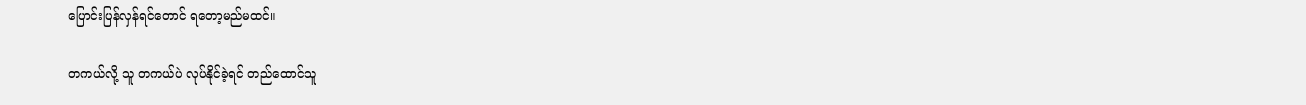ပြောင်းပြန်လှန်ရင်တောင် ရတော့မည်မထင်။

တကယ်လို့ သူ တကယ်ပဲ လုပ်နိုင်ခဲ့ရင် တည်ထောင်သူ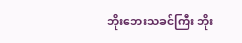ဘိုးဘေးသခင်ကြီး ဘိုး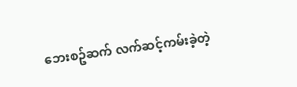ဘေးစဥ်ဆက် လက်ဆင့်ကမ်းခဲ့တဲ့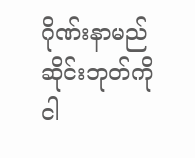ဂိုဏ်းနာမည်ဆိုင်းဘုတ်ကို ငါ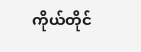ကိုယ်တိုင်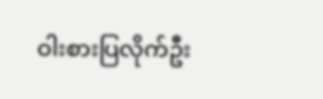ဝါးစားပြလိုက်ဦး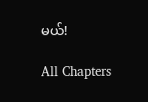မယ်!

All Chapters